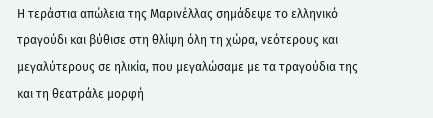Η τεράστια απώλεια της Μαρινέλλας σημάδεψε το ελληνικό τραγούδι και βύθισε στη θλίψη όλη τη χώρα, νεότερους και μεγαλύτερους σε ηλικία, που μεγαλώσαμε με τα τραγούδια της και τη θεατράλε μορφή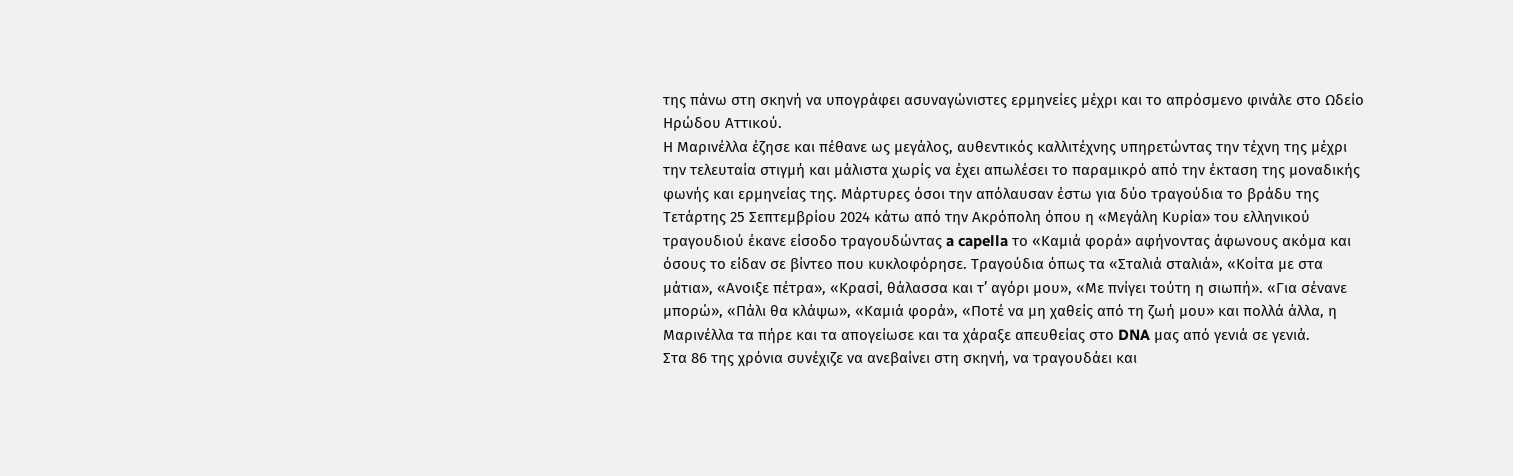της πάνω στη σκηνή να υπογράφει ασυναγώνιστες ερμηνείες μέχρι και το απρόσμενο φινάλε στο Ωδείο Ηρώδου Αττικού.
Η Μαρινέλλα έζησε και πέθανε ως μεγάλος, αυθεντικός καλλιτέχνης υπηρετώντας την τέχνη της μέχρι την τελευταία στιγμή και μάλιστα χωρίς να έχει απωλέσει το παραμικρό από την έκταση της μοναδικής φωνής και ερμηνείας της. Μάρτυρες όσοι την απόλαυσαν έστω για δύο τραγούδια το βράδυ της Τετάρτης 25 Σεπτεμβρίου 2024 κάτω από την Ακρόπολη όπου η «Μεγάλη Κυρία» του ελληνικού τραγουδιού έκανε είσοδο τραγουδώντας a capella το «Καμιά φορά» αφήνοντας άφωνους ακόμα και όσους το είδαν σε βίντεο που κυκλοφόρησε. Τραγούδια όπως τα «Σταλιά σταλιά», «Κοίτα με στα μάτια», «Ανοιξε πέτρα», «Κρασί, θάλασσα και τ’ αγόρι μου», «Με πνίγει τούτη η σιωπή». «Για σένανε μπορώ», «Πάλι θα κλάψω», «Καμιά φορά», «Ποτέ να μη χαθείς από τη ζωή μου» και πολλά άλλα, η Μαρινέλλα τα πήρε και τα απογείωσε και τα χάραξε απευθείας στο DNA μας από γενιά σε γενιά.
Στα 86 της χρόνια συνέχιζε να ανεβαίνει στη σκηνή, να τραγουδάει και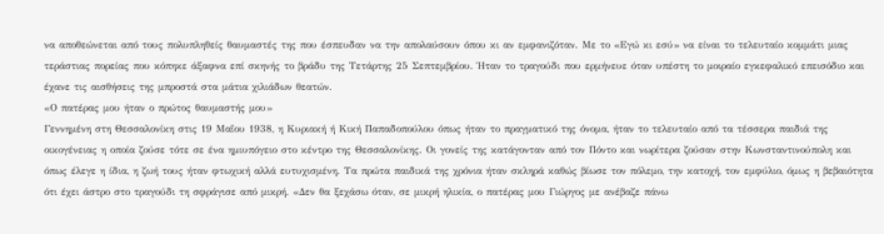να αποθεώνεται από τους πολυπληθείς θαυμαστές της που έσπευδαν να την απολαύσουν όπου κι αν εμφανιζόταν. Με το «Εγώ κι εσύ» να είναι το τελευταίο κομμάτι μιας τεράστιας πορείας που κόπηκε άξαφνα επί σκηνής το βράδυ της Τετάρτης 25 Σεπτεμβρίου. Ήταν το τραγούδι που ερμήνευε όταν υπέστη το μοιραίο εγκεφαλικό επεισόδιο και έχανε τις αισθήσεις της μπροστά στα μάτια χιλιάδων θεατών.
«Ο πατέρας μου ήταν ο πρώτος θαυμαστής μου»
Γεννημένη στη Θεσσαλονίκη στις 19 Μαΐου 1938, η Κυριακή ή Κική Παπαδοπούλου όπως ήταν το πραγματικό της όνομα, ήταν το τελευταίο από τα τέσσερα παιδιά της οικογένειας η οποία ζούσε τότε σε ένα ημιυπόγειο στο κέντρο της Θεσσαλονίκης. Οι γονείς της κατάγονταν από τον Πόντο και νωρίτερα ζούσαν στην Κωνσταντινούπολη και όπως έλεγε η ίδια, η ζωή τους ήταν φτωχική αλλά ευτυχισμένη. Τα πρώτα παιδικά της χρόνια ήταν σκληρά καθώς βίωσε τον πόλεμο, την κατοχή, τον εμφύλιο, όμως η βεβαιότητα ότι έχει άστρο στο τραγούδι τη σφράγισε από μικρή. «Δεν θα ξεχάσω όταν, σε μικρή ηλικία, ο πατέρας μου Γιώργος με ανέβαζε πάνω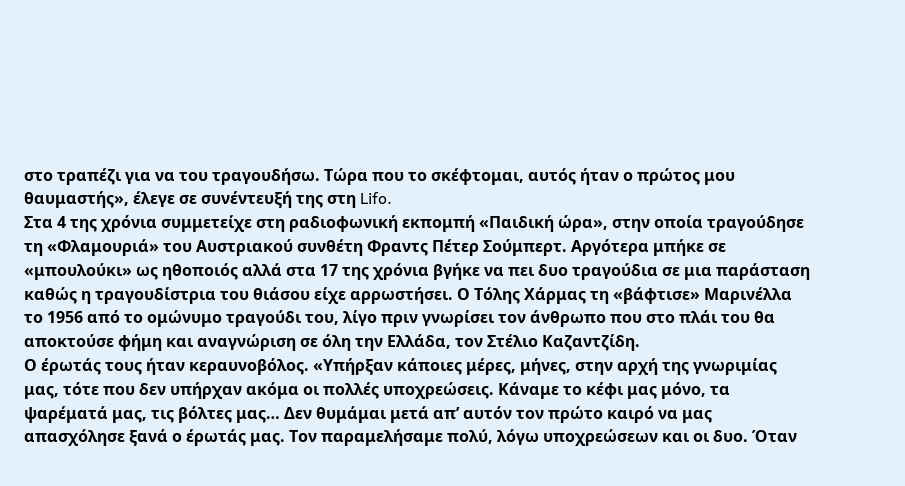στο τραπέζι για να του τραγουδήσω. Τώρα που το σκέφτομαι, αυτός ήταν ο πρώτος μου θαυμαστής», έλεγε σε συνέντευξή της στη Lifo.
Στα 4 της χρόνια συμμετείχε στη ραδιοφωνική εκπομπή «Παιδική ώρα», στην οποία τραγούδησε τη «Φλαμουριά» του Αυστριακού συνθέτη Φραντς Πέτερ Σούμπερτ. Αργότερα μπήκε σε «μπουλούκι» ως ηθοποιός αλλά στα 17 της χρόνια βγήκε να πει δυο τραγούδια σε μια παράσταση καθώς η τραγουδίστρια του θιάσου είχε αρρωστήσει. Ο Τόλης Χάρμας τη «βάφτισε» Μαρινέλλα το 1956 από το ομώνυμο τραγούδι του, λίγο πριν γνωρίσει τον άνθρωπο που στο πλάι του θα αποκτούσε φήμη και αναγνώριση σε όλη την Ελλάδα, τον Στέλιο Καζαντζίδη.
Ο έρωτάς τους ήταν κεραυνοβόλος. «Υπήρξαν κάποιες μέρες, μήνες, στην αρχή της γνωριμίας μας, τότε που δεν υπήρχαν ακόμα οι πολλές υποχρεώσεις. Κάναμε το κέφι μας μόνο, τα ψαρέματά μας, τις βόλτες μας… Δεν θυμάμαι μετά απ’ αυτόν τον πρώτο καιρό να μας απασχόλησε ξανά ο έρωτάς μας. Τον παραμελήσαμε πολύ, λόγω υποχρεώσεων και οι δυο. Όταν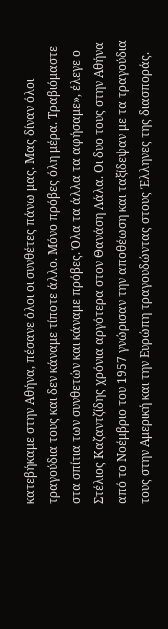κατεβήκαμε στην Αθήνα, πέσανε όλοι οι συνθέτες πάνω μας. Μας δίναν όλοι τραγούδια τους και δεν κάναμε τίποτε άλλο. Μόνο πρόβες όλη μέρα. Τραβιόμαστε στα σπίτια των συνθετών και κάναμε πρόβες. Όλα τα άλλα τα αφήσαμε», έλεγε ο Στέλιος Καζαντζίδης χρόνια αργότερα στον Θανάση Λάλα. Οι δυο τους στην Αθήνα από το Νοέμβριο του 1957 γνώρισαν την αποθέωση και ταξίδεψαν με τα τραγούδια τους στην Αμερική και την Ευρώπη τραγουδώντας στους Έλληνες της διασποράς.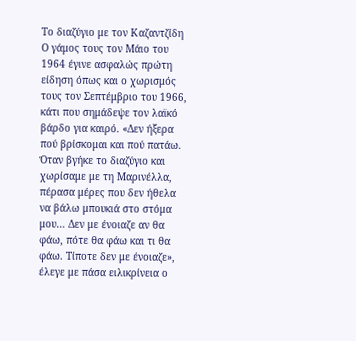Το διαζύγιο με τον Καζαντζίδη
Ο γάμος τους τον Μάιο του 1964 έγινε ασφαλώς πρώτη είδηση όπως και ο χωρισμός τους τον Σεπτέμβριο του 1966, κάτι που σημάδεψε τον λαϊκό βάρδο για καιρό. «Δεν ήξερα πού βρίσκομαι και πού πατάω. Όταν βγήκε το διαζύγιο και χωρίσαμε με τη Μαρινέλλα, πέρασα μέρες που δεν ήθελα να βάλω μπουκιά στο στόμα μου… Δεν με ένοιαζε αν θα φάω, πότε θα φάω και τι θα φάω. Τίποτε δεν με ένοιαζε», έλεγε με πάσα ειλικρίνεια ο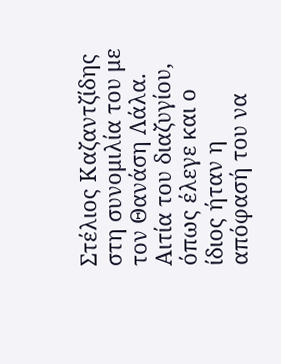Στέλιος Καζαντζίδης στη συνομιλία του με τον Θανάση Λάλα. Αιτία του διαζυγίου, όπως έλεγε και ο ίδιος ήταν η απόφασή του να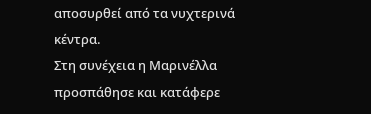αποσυρθεί από τα νυχτερινά κέντρα.
Στη συνέχεια η Μαρινέλλα προσπάθησε και κατάφερε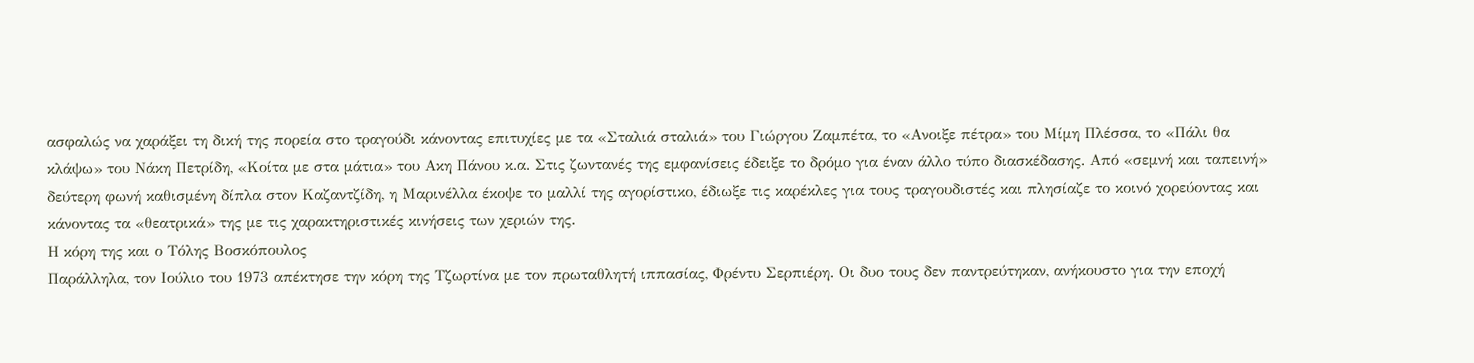ασφαλώς να χαράξει τη δική της πορεία στο τραγούδι κάνοντας επιτυχίες με τα «Σταλιά σταλιά» του Γιώργου Ζαμπέτα, το «Ανοιξε πέτρα» του Μίμη Πλέσσα, το «Πάλι θα κλάψω» του Νάκη Πετρίδη, «Κοίτα με στα μάτια» του Ακη Πάνου κ.α. Στις ζωντανές της εμφανίσεις έδειξε το δρόμο για έναν άλλο τύπο διασκέδασης. Από «σεμνή και ταπεινή» δεύτερη φωνή καθισμένη δίπλα στον Καζαντζίδη, η Μαρινέλλα έκοψε το μαλλί της αγορίστικο, έδιωξε τις καρέκλες για τους τραγουδιστές και πλησίαζε το κοινό χορεύοντας και κάνοντας τα «θεατρικά» της με τις χαρακτηριστικές κινήσεις των χεριών της.
Η κόρη της και ο Τόλης Βοσκόπουλος
Παράλληλα, τον Ιούλιο του 1973 απέκτησε την κόρη της Τζωρτίνα με τον πρωταθλητή ιππασίας, Φρέντυ Σερπιέρη. Οι δυο τους δεν παντρεύτηκαν, ανήκουστο για την εποχή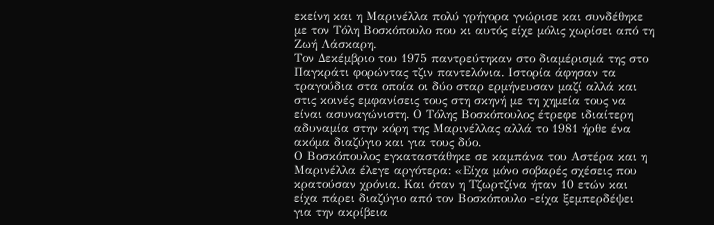εκείνη και η Μαρινέλλα πολύ γρήγορα γνώρισε και συνδέθηκε με τον Τόλη Βοσκόπουλο που κι αυτός είχε μόλις χωρίσει από τη Ζωή Λάσκαρη.
Τον Δεκέμβριο του 1975 παντρεύτηκαν στο διαμέρισμά της στο Παγκράτι φορώντας τζιν παντελόνια. Ιστορία άφησαν τα τραγούδια στα οποία οι δύο σταρ ερμήνευσαν μαζί αλλά και στις κοινές εμφανίσεις τους στη σκηνή με τη χημεία τους να είναι ασυναγώνιστη. Ο Τόλης Βοσκόπουλος έτρεφε ιδιαίτερη αδυναμία στην κόρη της Μαρινέλλας αλλά το 1981 ήρθε ένα ακόμα διαζύγιο και για τους δύο.
Ο Βοσκόπουλος εγκαταστάθηκε σε καμπάνα του Αστέρα και η Μαρινέλλα έλεγε αργότερα: «Είχα μόνο σοβαρές σχέσεις που κρατούσαν χρόνια. Και όταν η Τζωρτζίνα ήταν 10 ετών και είχα πάρει διαζύγιο από τον Βοσκόπουλο -είχα ξεμπερδέψει για την ακρίβεια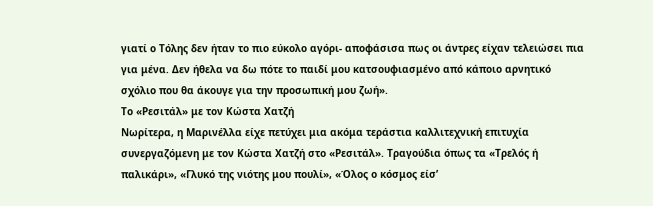γιατί ο Τόλης δεν ήταν το πιο εύκολο αγόρι- αποφάσισα πως οι άντρες είχαν τελειώσει πια για μένα. Δεν ήθελα να δω πότε το παιδί μου κατσουφιασμένο από κάποιο αρνητικό σχόλιο που θα άκουγε για την προσωπική μου ζωή».
Το «Ρεσιτάλ» με τον Κώστα Χατζή
Νωρίτερα, η Μαρινέλλα είχε πετύχει μια ακόμα τεράστια καλλιτεχνική επιτυχία συνεργαζόμενη με τον Κώστα Χατζή στο «Ρεσιτάλ». Τραγούδια όπως τα «Τρελός ή παλικάρι», «Γλυκό της νιότης μου πουλί», «Όλος ο κόσμος είσ’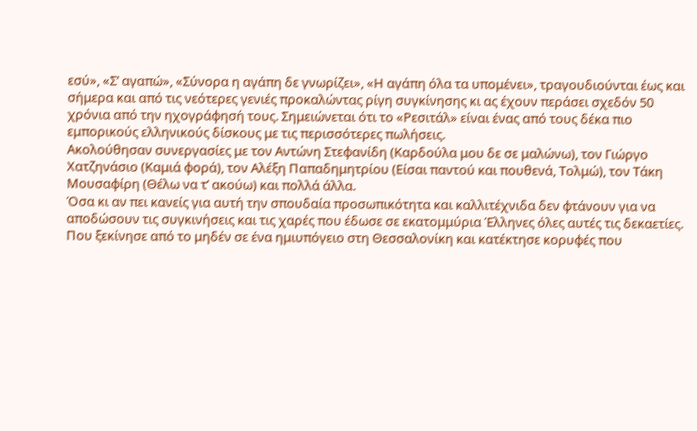εσύ», «Σ’ αγαπώ», «Σύνορα η αγάπη δε γνωρίζει», «Η αγάπη όλα τα υπομένει», τραγουδιούνται έως και σήμερα και από τις νεότερες γενιές προκαλώντας ρίγη συγκίνησης κι ας έχουν περάσει σχεδόν 50 χρόνια από την ηχογράφησή τους. Σημειώνεται ότι το «Ρεσιτάλ» είναι ένας από τους δέκα πιο εμπορικούς ελληνικούς δίσκους με τις περισσότερες πωλήσεις.
Ακολούθησαν συνεργασίες με τον Αντώνη Στεφανίδη (Καρδούλα μου δε σε μαλώνω), τον Γιώργο Χατζηνάσιο (Καμιά φορά), τον Αλέξη Παπαδημητρίου (Είσαι παντού και πουθενά, Τολμώ), τον Τάκη Μουσαφίρη (Θέλω να τ’ ακούω) και πολλά άλλα.
Όσα κι αν πει κανείς για αυτή την σπουδαία προσωπικότητα και καλλιτέχνιδα δεν φτάνουν για να αποδώσουν τις συγκινήσεις και τις χαρές που έδωσε σε εκατομμύρια Έλληνες όλες αυτές τις δεκαετίες. Που ξεκίνησε από το μηδέν σε ένα ημιυπόγειο στη Θεσσαλονίκη και κατέκτησε κορυφές που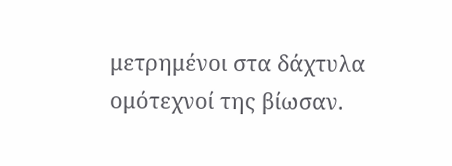μετρημένοι στα δάχτυλα ομότεχνοί της βίωσαν.